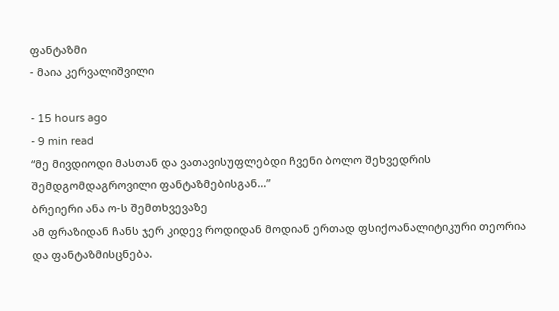ფანტაზმი
- მაია კერვალიშვილი

- 15 hours ago
- 9 min read
“მე მივდიოდი მასთან და ვათავისუფლებდი ჩვენი ბოლო შეხვედრის შემდგომდაგროვილი ფანტაზმებისგან…”
ბრეიერი ანა ო-ს შემთხვევაზე
ამ ფრაზიდან ჩანს ჯერ კიდევ როდიდან მოდიან ერთად ფსიქოანალიტიკური თეორია და ფანტაზმისცნება.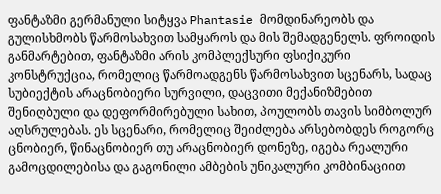ფანტაზმი გერმანული სიტყვა Phantasie მომდინარეობს და გულისხმობს წარმოსახვით სამყაროს და მის შემადგენელს. ფროიდის განმარტებით, ფანტაზმი არის კომპლექსური ფსიქიკური კონსტრუქცია, რომელიც წარმოადგენს წარმოსახვით სცენარს, სადაც სუბიექტის არაცნობიერი სურვილი, დაცვითი მექანიზმებით შენიღბული და დეფორმირებული სახით, პოულობს თავის სიმბოლურ აღსრულებას. ეს სცენარი, რომელიც შეიძლება არსებობდეს როგორც ცნობიერ, წინაცნობიერ თუ არაცნობიერ დონეზე, იგება რეალური გამოცდილებისა და გაგონილი ამბების უნიკალური კომბინაციით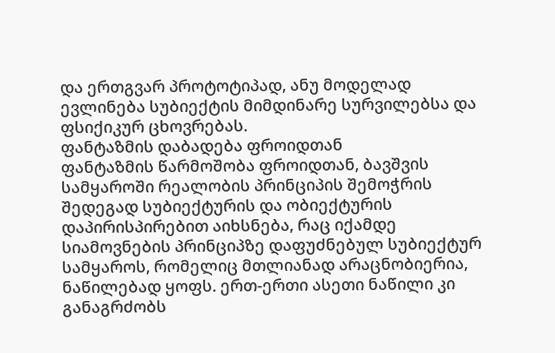და ერთგვარ პროტოტიპად, ანუ მოდელად ევლინება სუბიექტის მიმდინარე სურვილებსა და ფსიქიკურ ცხოვრებას.
ფანტაზმის დაბადება ფროიდთან
ფანტაზმის წარმოშობა ფროიდთან, ბავშვის სამყაროში რეალობის პრინციპის შემოჭრის შედეგად სუბიექტურის და ობიექტურის დაპირისპირებით აიხსნება, რაც იქამდე სიამოვნების პრინციპზე დაფუძნებულ სუბიექტურ სამყაროს, რომელიც მთლიანად არაცნობიერია, ნაწილებად ყოფს. ერთ-ერთი ასეთი ნაწილი კი განაგრძობს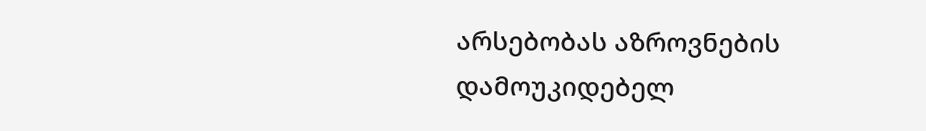არსებობას აზროვნების დამოუკიდებელ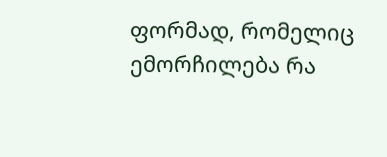ფორმად, რომელიც ემორჩილება რა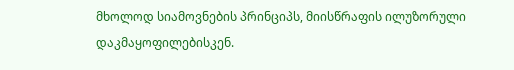მხოლოდ სიამოვნების პრინციპს, მიისწრაფის ილუზორული დაკმაყოფილებისკენ.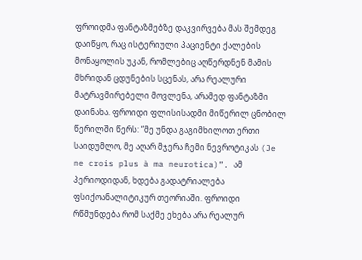ფროიდმა ფანტაზმებზე დაკვირვება მას შემდეგ დაიწყო, რაც ისტერიული პაციენტი ქალების მონაყოლის უკან, რომლებიც აღწერდნენ მამის მხრიდან ცდუნების სცენას, არა რეალური მატრავმირებელი მოვლენა, არამედ ფანტაზმი დაინახა. ფროიდი ფლისისადმი მიწერილ ცნობილ წერილში წერს: “მე უნდა გაგიმხილოთ ერთი საიდუმლო, მე აღარ მჯერა ჩემი ნევროტიკას (Je ne crois plus à ma neurotica)”. ამ პერიოდიდან, ხდება გადატრიალება ფსიქოანალიტიკურ თეორიაში. ფროიდი რწმუნდება რომ საქმე ეხება არა რეალურ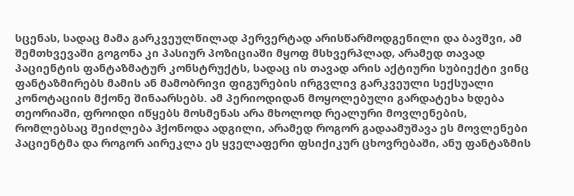სცენას, სადაც მამა გარკვეულწილად პერვერტად არისწარმოდგენილი და ბავშვი, ამ შემთხვევაში გოგონა კი პასიურ პოზიციაში მყოფ მსხვერპლად, არამედ თავად პაციენტის ფანტაზმატურ კონსტრუქტს, სადაც ის თავად არის აქტიური სუბიექტი ვინც ფანტაზმირებს მამის ან მამობრივი ფიგურების ირგვლივ გარკვეული სექსუალი კონოტაციის მქონე შინაარსებს. ამ პერიოდიდან მოყოლებული გარდატეხა ხდება თეორიაში, ფროიდი იწყებს მოსმენას არა მხოლოდ რეალური მოვლენების, რომლებსაც შეიძლება ჰქონოდა ადგილი, არამედ როგორ გადაამუშავა ეს მოვლენები პაციენტმა და როგორ აირეკლა ეს ყველაფერი ფსიქიკურ ცხოვრებაში, ანუ ფანტაზმის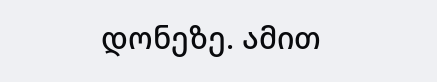დონეზე. ამით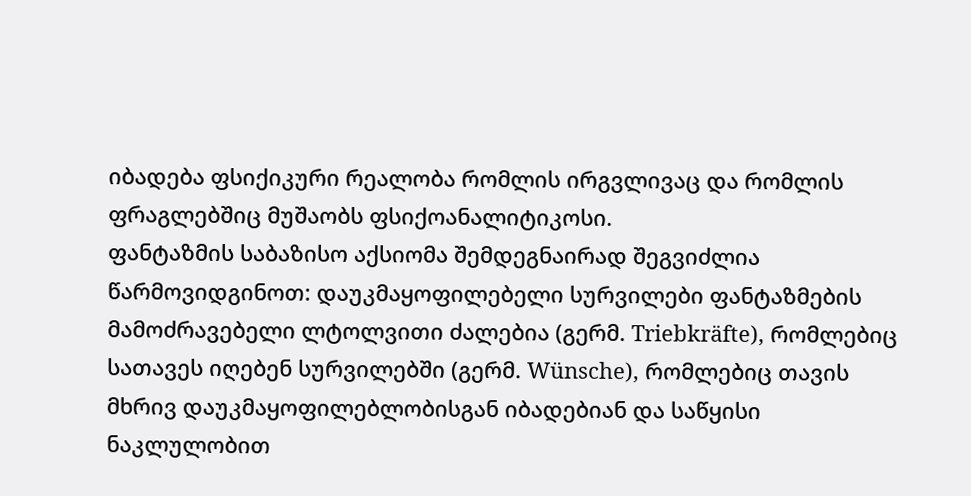იბადება ფსიქიკური რეალობა რომლის ირგვლივაც და რომლის ფრაგლებშიც მუშაობს ფსიქოანალიტიკოსი.
ფანტაზმის საბაზისო აქსიომა შემდეგნაირად შეგვიძლია წარმოვიდგინოთ: დაუკმაყოფილებელი სურვილები ფანტაზმების მამოძრავებელი ლტოლვითი ძალებია (გერმ. Triebkräfte), რომლებიც სათავეს იღებენ სურვილებში (გერმ. Wünsche), რომლებიც თავის მხრივ დაუკმაყოფილებლობისგან იბადებიან და საწყისი ნაკლულობით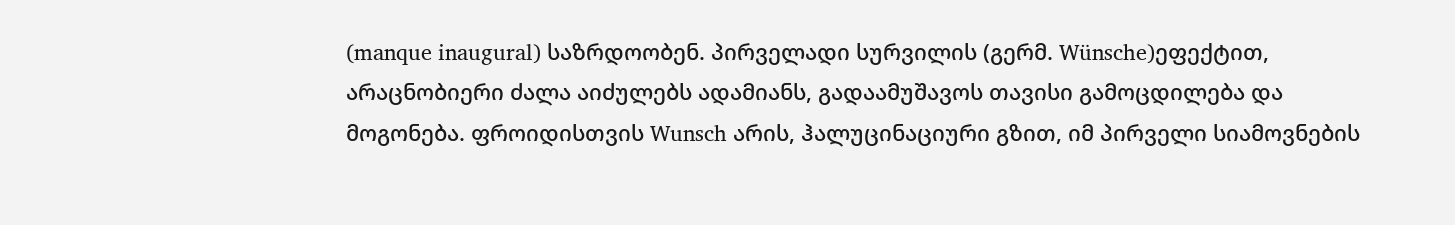(manque inaugural) საზრდოობენ. პირველადი სურვილის (გერმ. Wünsche)ეფექტით, არაცნობიერი ძალა აიძულებს ადამიანს, გადაამუშავოს თავისი გამოცდილება და მოგონება. ფროიდისთვის Wunsch არის, ჰალუცინაციური გზით, იმ პირველი სიამოვნების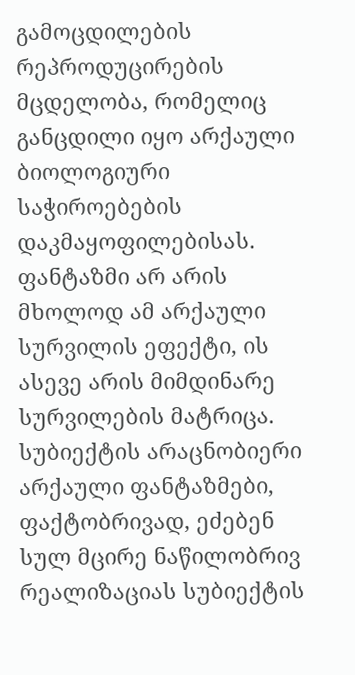გამოცდილების რეპროდუცირების მცდელობა, რომელიც განცდილი იყო არქაული ბიოლოგიური საჭიროებების დაკმაყოფილებისას. ფანტაზმი არ არის მხოლოდ ამ არქაული სურვილის ეფექტი, ის ასევე არის მიმდინარე სურვილების მატრიცა. სუბიექტის არაცნობიერი არქაული ფანტაზმები, ფაქტობრივად, ეძებენ სულ მცირე ნაწილობრივ რეალიზაციას სუბიექტის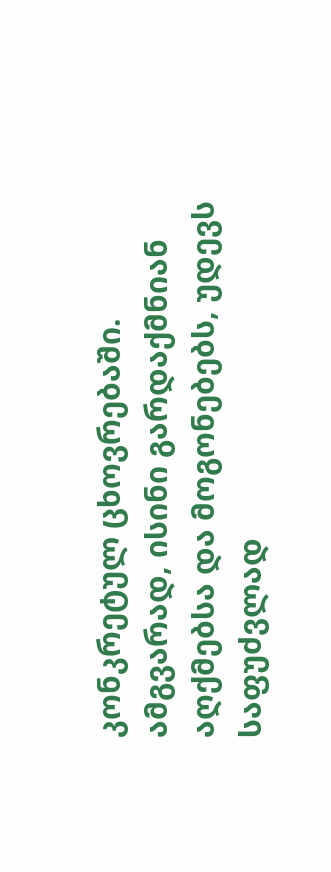კონკრეტულ ცხოვრებაში. ამგვარად, ისინი გარდაქმნიან აღქმებსა და მოგონებებს, უდევს საფუძვლად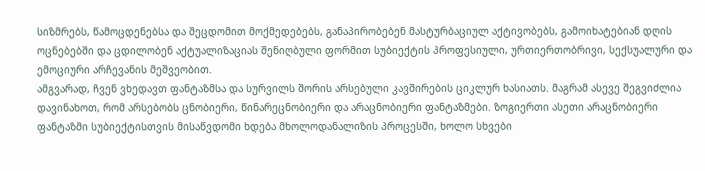სიზმრებს, წამოცდენებსა და შეცდომით მოქმედებებს, განაპირობებენ მასტურბაციულ აქტივობებს, გამოიხატებიან დღის ოცნებებში და ცდილობენ აქტუალიზაციას შენიღბული ფორმით სუბიექტის პროფესიული, ურთიერთობრივი, სექსუალური და ემოციური არჩევანის მეშვეობით.
ამგვარად, ჩვენ ვხედავთ ფანტაზმსა და სურვილს შორის არსებული კავშირების ციკლურ ხასიათს. მაგრამ ასევე შეგვიძლია დავინახოთ, რომ არსებობს ცნობიერი, წინარეცნობიერი და არაცნობიერი ფანტაზმები. ზოგიერთი ასეთი არაცნობიერი ფანტაზმი სუბიექტისთვის მისაწვდომი ხდება მხოლოდანალიზის პროცესში, ხოლო სხვები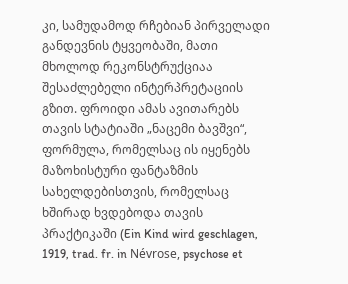კი, სამუდამოდ რჩებიან პირველადი განდევნის ტყვეობაში, მათი მხოლოდ რეკონსტრუქციაა შესაძლებელი ინტერპრეტაციის გზით. ფროიდი ამას ავითარებს თავის სტატიაში „ნაცემი ბავშვი“, ფორმულა, რომელსაც ის იყენებს მაზოხისტური ფანტაზმის სახელდებისთვის, რომელსაც ხშირად ხვდებოდა თავის პრაქტიკაში (Ein Kind wird geschlagen, 1919, trad. fr. in Névrose, psychose et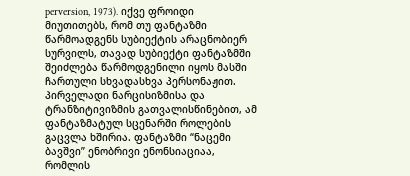perversion, 1973). იქვე ფროიდი მიუთითებს, რომ თუ ფანტაზმი წარმოადგენს სუბიექტის არაცნობიერ სურვილს, თავად სუბიექტი ფანტაზმში შეიძლება წარმოდგენილი იყოს მასში ჩართული სხვადასხვა პერსონაჟით. პირველადი ნარცისიზმისა და ტრანზიტივიზმის გათვალისწინებით, ამ ფანტაზმატულ სცენარში როლების გაცვლა ხშირია. ფანტაზმი “ნაცემი ბავშვი” ენობრივი ენონსიაციაა, რომლის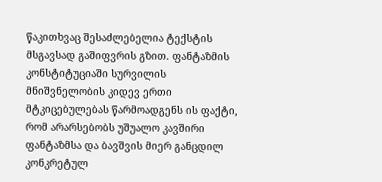წაკითხვაც შესაძლებელია ტექსტის მსგავსად გაშიფვრის გზით. ფანტაზმის კონსტიტუციაში სურვილის მნიშვნელობის კიდევ ერთი მტკიცებულებას წარმოადგენს ის ფაქტი, რომ არარსებობს უშუალო კავშირი ფანტაზმსა და ბავშვის მიერ განცდილ კონკრეტულ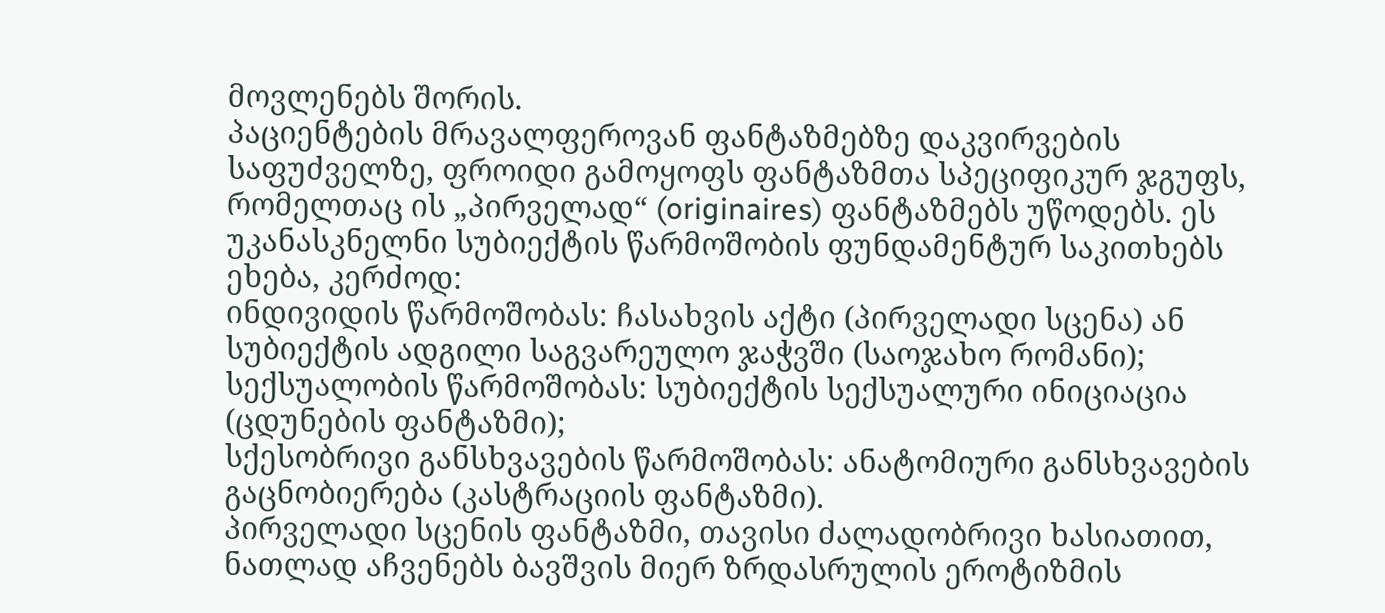მოვლენებს შორის.
პაციენტების მრავალფეროვან ფანტაზმებზე დაკვირვების საფუძველზე, ფროიდი გამოყოფს ფანტაზმთა სპეციფიკურ ჯგუფს, რომელთაც ის „პირველად“ (originaires) ფანტაზმებს უწოდებს. ეს უკანასკნელნი სუბიექტის წარმოშობის ფუნდამენტურ საკითხებს ეხება, კერძოდ:
ინდივიდის წარმოშობას: ჩასახვის აქტი (პირველადი სცენა) ან სუბიექტის ადგილი საგვარეულო ჯაჭვში (საოჯახო რომანი);
სექსუალობის წარმოშობას: სუბიექტის სექსუალური ინიციაცია (ცდუნების ფანტაზმი);
სქესობრივი განსხვავების წარმოშობას: ანატომიური განსხვავების გაცნობიერება (კასტრაციის ფანტაზმი).
პირველადი სცენის ფანტაზმი, თავისი ძალადობრივი ხასიათით, ნათლად აჩვენებს ბავშვის მიერ ზრდასრულის ეროტიზმის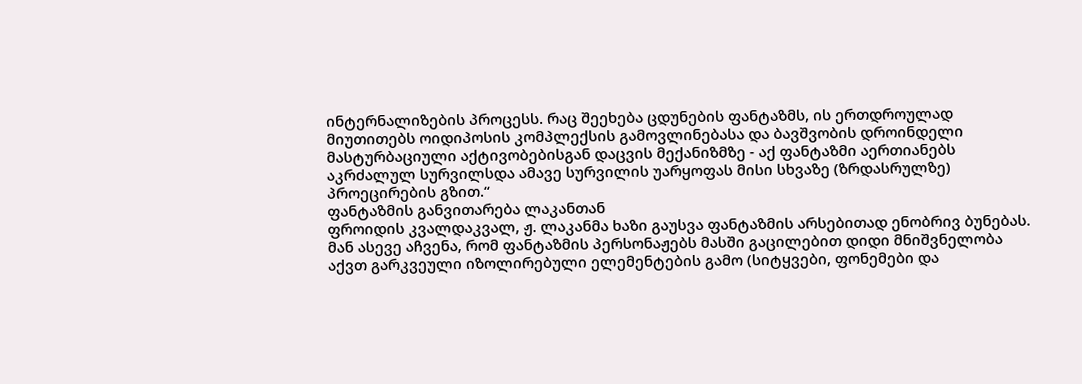ინტერნალიზების პროცესს. რაც შეეხება ცდუნების ფანტაზმს, ის ერთდროულად მიუთითებს ოიდიპოსის კომპლექსის გამოვლინებასა და ბავშვობის დროინდელი მასტურბაციული აქტივობებისგან დაცვის მექანიზმზე - აქ ფანტაზმი აერთიანებს აკრძალულ სურვილსდა ამავე სურვილის უარყოფას მისი სხვაზე (ზრდასრულზე) პროეცირების გზით.“
ფანტაზმის განვითარება ლაკანთან
ფროიდის კვალდაკვალ, ჟ. ლაკანმა ხაზი გაუსვა ფანტაზმის არსებითად ენობრივ ბუნებას. მან ასევე აჩვენა, რომ ფანტაზმის პერსონაჟებს მასში გაცილებით დიდი მნიშვნელობა აქვთ გარკვეული იზოლირებული ელემენტების გამო (სიტყვები, ფონემები და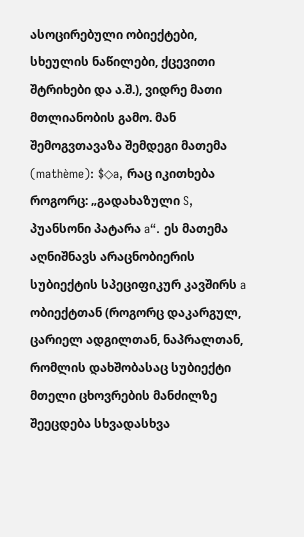ასოცირებული ობიექტები, სხეულის ნაწილები, ქცევითი შტრიხები და ა.შ.), ვიდრე მათი მთლიანობის გამო. მან შემოგვთავაზა შემდეგი მათემა (mathème): $◇a, რაც იკითხება როგორც: „გადახაზული S, პუანსონი პატარა a“. ეს მათემა აღნიშნავს არაცნობიერის სუბიექტის სპეციფიკურ კავშირს a ობიექტთან (როგორც დაკარგულ, ცარიელ ადგილთან, ნაპრალთან, რომლის დახშობასაც სუბიექტი მთელი ცხოვრების მანძილზე შეეცდება სხვადასხვა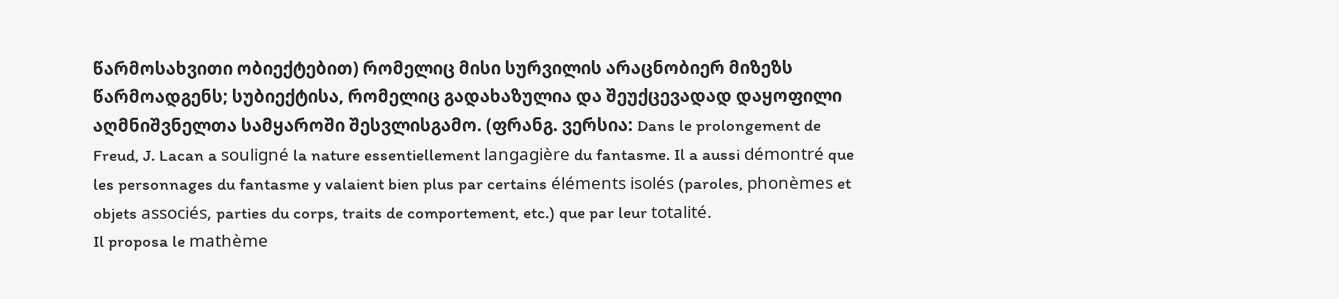წარმოსახვითი ობიექტებით) რომელიც მისი სურვილის არაცნობიერ მიზეზს წარმოადგენს; სუბიექტისა, რომელიც გადახაზულია და შეუქცევადად დაყოფილი აღმნიშვნელთა სამყაროში შესვლისგამო. (ფრანგ. ვერსია: Dans le prolongement de Freud, J. Lacan a souligné la nature essentiellement langagière du fantasme. Il a aussi démontré que les personnages du fantasme y valaient bien plus par certains éléments isolés (paroles, phonèmes et objets associés, parties du corps, traits de comportement, etc.) que par leur totalité.
Il proposa le mathème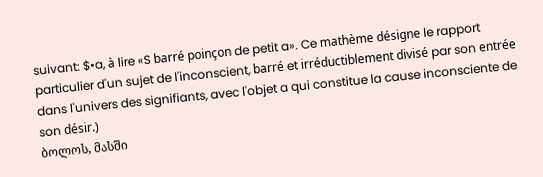suivant: $•a, à lire «S barré poinçon de petit a». Ce mathème désigne le rapport particulier d'un sujet de l'inconscient, barré et irréductiblement divisé par son entrée dans l'univers des signifiants, avec l'objet a qui constitue la cause inconsciente de son désir.)
ბოლოს, მასში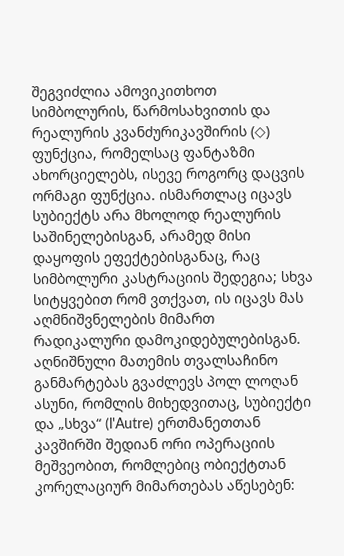შეგვიძლია ამოვიკითხოთ სიმბოლურის, წარმოსახვითის და რეალურის კვანძურიკავშირის (◇) ფუნქცია, რომელსაც ფანტაზმი ახორციელებს, ისევე როგორც დაცვის ორმაგი ფუნქცია. ისმართლაც იცავს სუბიექტს არა მხოლოდ რეალურის საშინელებისგან, არამედ მისი დაყოფის ეფექტებისგანაც, რაც სიმბოლური კასტრაციის შედეგია; სხვა სიტყვებით რომ ვთქვათ, ის იცავს მას აღმნიშვნელების მიმართ რადიკალური დამოკიდებულებისგან. აღნიშნული მათემის თვალსაჩინო განმარტებას გვაძლევს პოლ ლოღან ასუნი, რომლის მიხედვითაც, სუბიექტი და „სხვა“ (l'Autre) ერთმანეთთან კავშირში შედიან ორი ოპერაციის მეშვეობით, რომლებიც ობიექტთან კორელაციურ მიმართებას აწესებენ: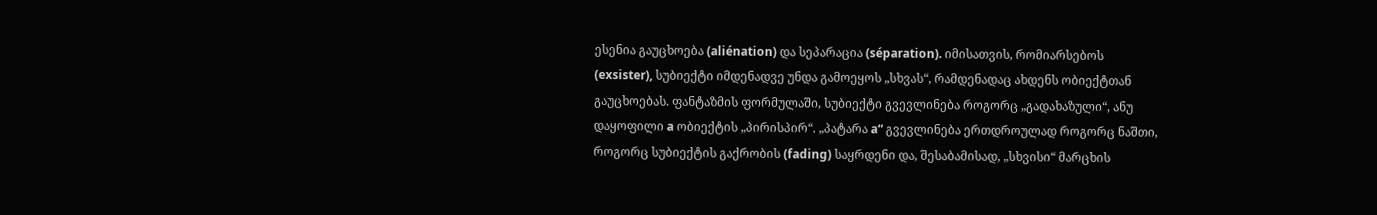ესენია გაუცხოება (aliénation) და სეპარაცია (séparation). იმისათვის, რომიარსებოს (exsister), სუბიექტი იმდენადვე უნდა გამოეყოს „სხვას“, რამდენადაც ახდენს ობიექტთან გაუცხოებას. ფანტაზმის ფორმულაში, სუბიექტი გვევლინება როგორც „გადახაზული“, ანუ დაყოფილი a ობიექტის „პირისპირ“. „პატარა a“ გვევლინება ერთდროულად როგორც ნაშთი, როგორც სუბიექტის გაქრობის (fading) საყრდენი და, შესაბამისად, „სხვისი“ მარცხის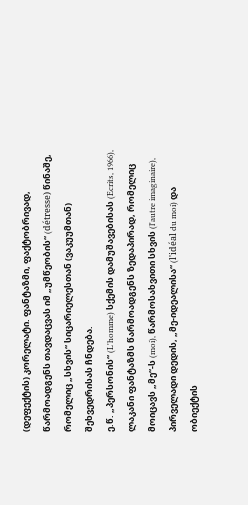(დეფექტის) კორელატი. ფანტაზმი, ფაქტობრივად, წარმოადგენს თავდაცვას იმ „უმწეობის“ (détresse) წინაშე, რომელიც „სხვის“ სიცარიელესთან (ვაკუუმთან) შეხვედრისას ჩნდება.
ე.წ. „პერსონის“ (L'homme) სქემის დამუშავებისას (Ecrits, 1966), ლაკანი ფანტაზმს წარმოადგენს ზედაპირად, რომელიც მოიცავს „მე“-ს (moi), წარმოსახვითი სხვის (l'autre imaginaire), პირველადი დედის, „მე-იდეალისა“ (l'idéal du moi) და ობიექტის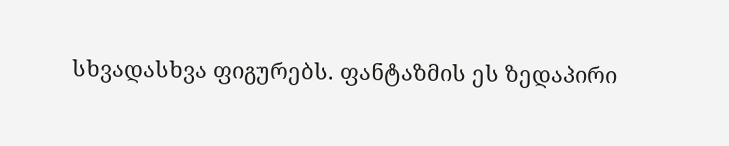სხვადასხვა ფიგურებს. ფანტაზმის ეს ზედაპირი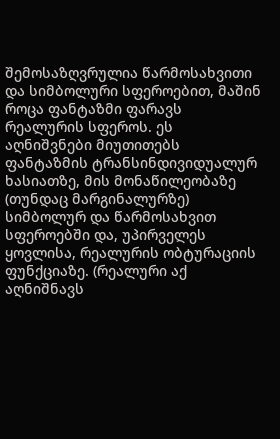შემოსაზღვრულია წარმოსახვითი და სიმბოლური სფეროებით, მაშინ როცა ფანტაზმი ფარავს რეალურის სფეროს. ეს აღნიშვნები მიუთითებს ფანტაზმის ტრანსინდივიდუალურ ხასიათზე, მის მონაწილეობაზე (თუნდაც მარგინალურზე) სიმბოლურ და წარმოსახვით სფეროებში და, უპირველეს ყოვლისა, რეალურის ობტურაციის ფუნქციაზე. (რეალური აქ აღნიშნავს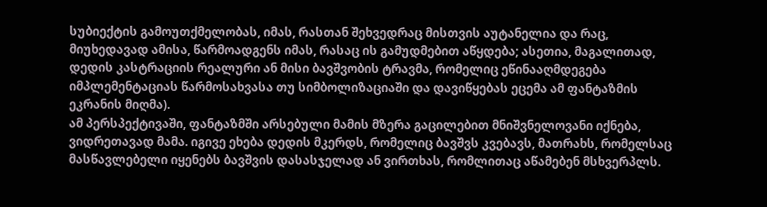სუბიექტის გამოუთქმელობას, იმას, რასთან შეხვედრაც მისთვის აუტანელია და რაც, მიუხედავად ამისა, წარმოადგენს იმას, რასაც ის გამუდმებით აწყდება; ასეთია, მაგალითად, დედის კასტრაციის რეალური ან მისი ბავშვობის ტრავმა, რომელიც ეწინააღმდეგება იმპლემენტაციას წარმოსახვასა თუ სიმბოლიზაციაში და დავიწყებას ეცემა ამ ფანტაზმის ეკრანის მიღმა).
ამ პერსპექტივაში, ფანტაზმში არსებული მამის მზერა გაცილებით მნიშვნელოვანი იქნება, ვიდრეთავად მამა. იგივე ეხება დედის მკერდს, რომელიც ბავშვს კვებავს, მათრახს, რომელსაც მასწავლებელი იყენებს ბავშვის დასასჯელად ან ვირთხას, რომლითაც აწამებენ მსხვერპლს.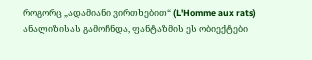როგორც „ადამიანი ვირთხებით“ (L'Homme aux rats) ანალიზისას გამოჩნდა, ფანტაზმის ეს ობიექტები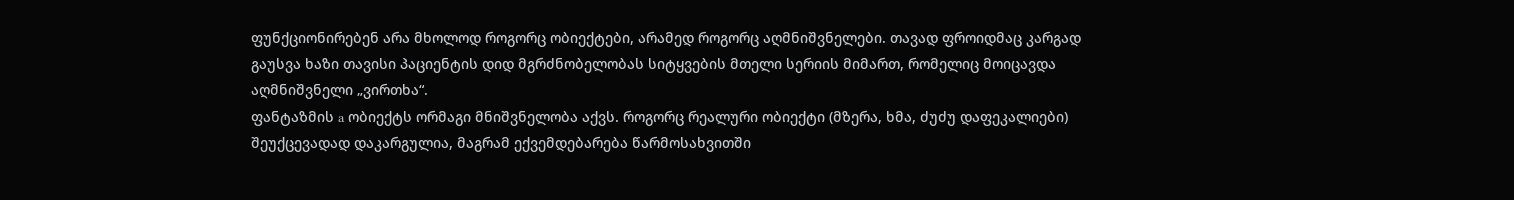ფუნქციონირებენ არა მხოლოდ როგორც ობიექტები, არამედ როგორც აღმნიშვნელები. თავად ფროიდმაც კარგად გაუსვა ხაზი თავისი პაციენტის დიდ მგრძნობელობას სიტყვების მთელი სერიის მიმართ, რომელიც მოიცავდა აღმნიშვნელი „ვირთხა“.
ფანტაზმის a ობიექტს ორმაგი მნიშვნელობა აქვს. როგორც რეალური ობიექტი (მზერა, ხმა, ძუძუ დაფეკალიები) შეუქცევადად დაკარგულია, მაგრამ ექვემდებარება წარმოსახვითში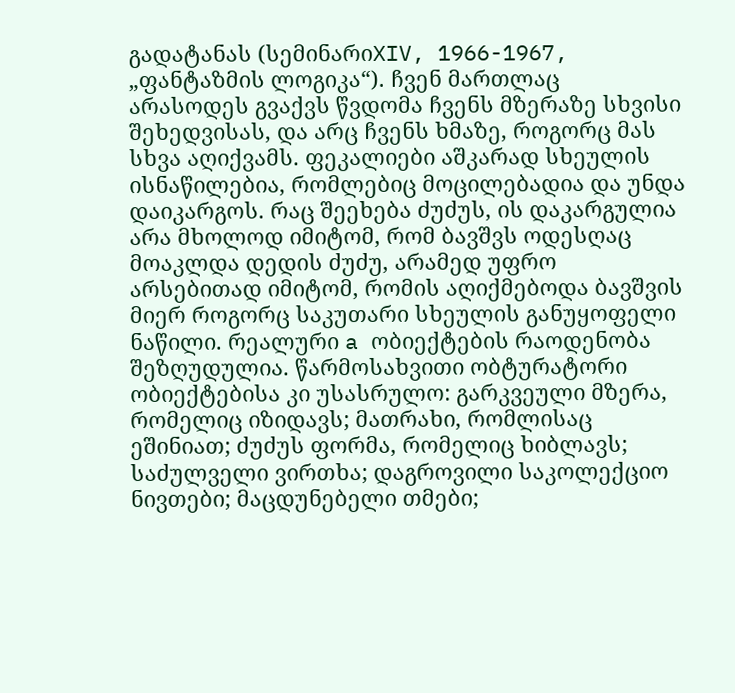გადატანას (სემინარიXIV, 1966-1967, „ფანტაზმის ლოგიკა“). ჩვენ მართლაც არასოდეს გვაქვს წვდომა ჩვენს მზერაზე სხვისი შეხედვისას, და არც ჩვენს ხმაზე, როგორც მას სხვა აღიქვამს. ფეკალიები აშკარად სხეულის ისნაწილებია, რომლებიც მოცილებადია და უნდა დაიკარგოს. რაც შეეხება ძუძუს, ის დაკარგულია არა მხოლოდ იმიტომ, რომ ბავშვს ოდესღაც მოაკლდა დედის ძუძუ, არამედ უფრო არსებითად იმიტომ, რომის აღიქმებოდა ბავშვის მიერ როგორც საკუთარი სხეულის განუყოფელი ნაწილი. რეალური a ობიექტების რაოდენობა შეზღუდულია. წარმოსახვითი ობტურატორი ობიექტებისა კი უსასრულო: გარკვეული მზერა, რომელიც იზიდავს; მათრახი, რომლისაც ეშინიათ; ძუძუს ფორმა, რომელიც ხიბლავს; საძულველი ვირთხა; დაგროვილი საკოლექციო ნივთები; მაცდუნებელი თმები;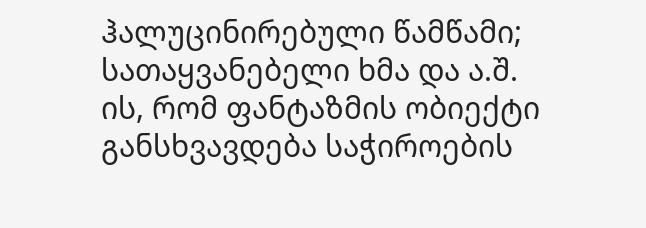ჰალუცინირებული წამწამი; სათაყვანებელი ხმა და ა.შ.
ის, რომ ფანტაზმის ობიექტი განსხვავდება საჭიროების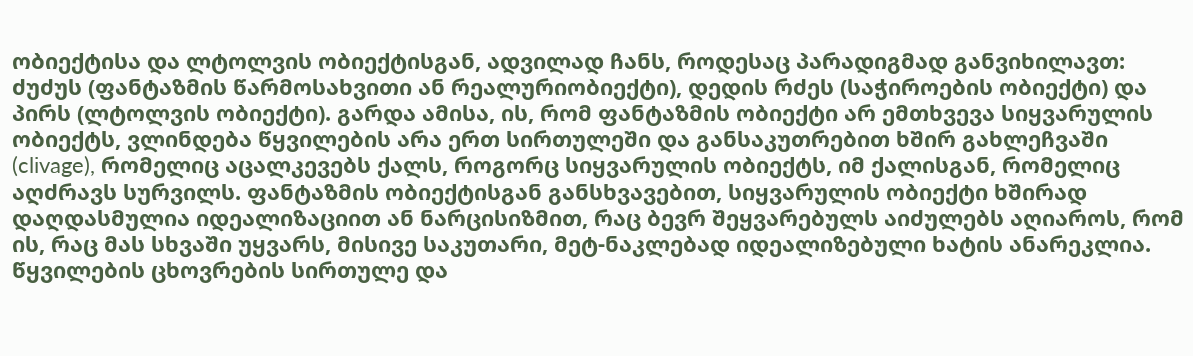ობიექტისა და ლტოლვის ობიექტისგან, ადვილად ჩანს, როდესაც პარადიგმად განვიხილავთ: ძუძუს (ფანტაზმის წარმოსახვითი ან რეალურიობიექტი), დედის რძეს (საჭიროების ობიექტი) და პირს (ლტოლვის ობიექტი). გარდა ამისა, ის, რომ ფანტაზმის ობიექტი არ ემთხვევა სიყვარულის ობიექტს, ვლინდება წყვილების არა ერთ სირთულეში და განსაკუთრებით ხშირ გახლეჩვაში (clivage), რომელიც აცალკევებს ქალს, როგორც სიყვარულის ობიექტს, იმ ქალისგან, რომელიც აღძრავს სურვილს. ფანტაზმის ობიექტისგან განსხვავებით, სიყვარულის ობიექტი ხშირად დაღდასმულია იდეალიზაციით ან ნარცისიზმით, რაც ბევრ შეყვარებულს აიძულებს აღიაროს, რომ ის, რაც მას სხვაში უყვარს, მისივე საკუთარი, მეტ-ნაკლებად იდეალიზებული ხატის ანარეკლია. წყვილების ცხოვრების სირთულე და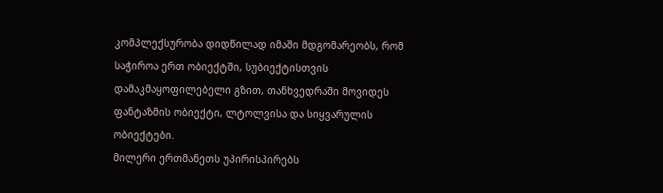კომპლექსურობა დიდწილად იმაში მდგომარეობს, რომ საჭიროა ერთ ობიექტში, სუბიექტისთვის დამაკმაყოფილებელი გზით, თანხვედრაში მოვიდეს ფანტაზმის ობიექტი, ლტოლვისა და სიყვარულის ობიექტები.
მილერი ერთმანეთს უპირისპირებს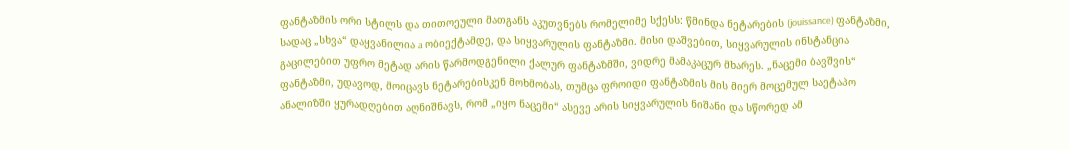ფანტაზმის ორი სტილს და თითოეული მათგანს აკუთვნებს რომელიმე სქესს: წმინდა ნეტარების (jouissance) ფანტაზმი, სადაც „სხვა“ დაყვანილია a ობიექტამდე, და სიყვარულის ფანტაზმი. მისი დაშვებით, სიყვარულის ინსტანცია გაცილებით უფრო მეტად არის წარმოდგენილი ქალურ ფანტაზმში, ვიდრე მამაკაცურ მხარეს. „ნაცემი ბავშვის“ ფანტაზმი, უდავოდ, მოიცავს ნეტარებისკენ მოხმობას, თუმცა ფროიდი ფანტაზმის მის მიერ მოცემულ საეტაპო ანალიზში ყურადღებით აღნიშნავს, რომ „იყო ნაცემი“ ასევე არის სიყვარულის ნიშანი და სწორედ ამ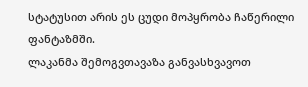სტატუსით არის ეს ცუდი მოპყრობა ჩაწერილი ფანტაზმში.
ლაკანმა შემოგვთავაზა განვასხვავოთ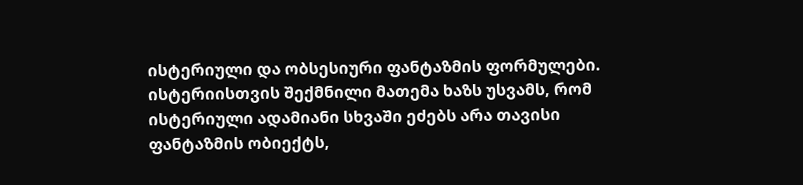ისტერიული და ობსესიური ფანტაზმის ფორმულები. ისტერიისთვის შექმნილი მათემა ხაზს უსვამს, რომ ისტერიული ადამიანი სხვაში ეძებს არა თავისი ფანტაზმის ობიექტს,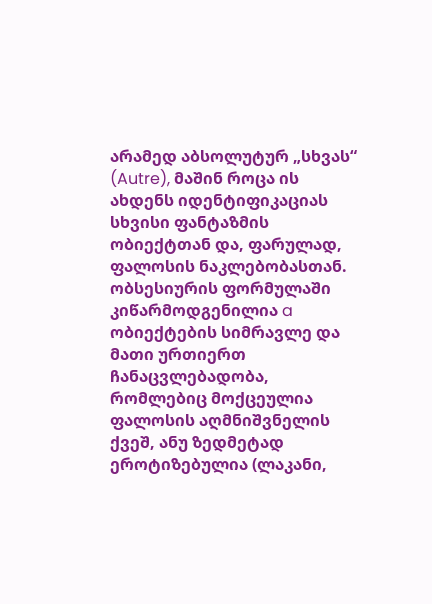არამედ აბსოლუტურ „სხვას“ (Autre), მაშინ როცა ის ახდენს იდენტიფიკაციას სხვისი ფანტაზმის ობიექტთან და, ფარულად, ფალოსის ნაკლებობასთან. ობსესიურის ფორმულაში კიწარმოდგენილია a ობიექტების სიმრავლე და მათი ურთიერთ ჩანაცვლებადობა, რომლებიც მოქცეულია ფალოსის აღმნიშვნელის ქვეშ, ანუ ზედმეტად ეროტიზებულია (ლაკანი,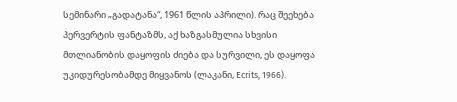სემინარი „გადატანა“, 1961 წლის აპრილი). რაც შეეხება პერვერტის ფანტაზმს, აქ ხაზგასმულია სხვისი მთლიანობის დაყოფის ძიება და სურვილი, ეს დაყოფა უკიდურესობამდე მიყვანოს (ლაკანი, Ecrits, 1966).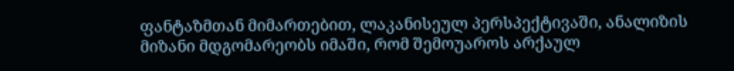ფანტაზმთან მიმართებით, ლაკანისეულ პერსპექტივაში, ანალიზის მიზანი მდგომარეობს იმაში, რომ შემოუაროს არქაულ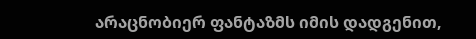არაცნობიერ ფანტაზმს იმის დადგენით,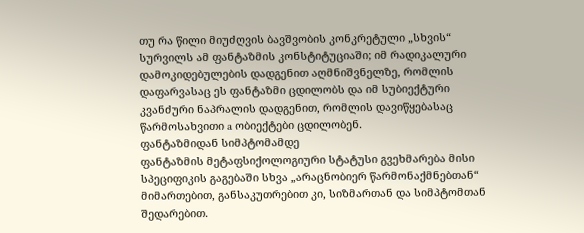თუ რა წილი მიუძღვის ბავშვობის კონკრეტული „სხვის“ სურვილს ამ ფანტაზმის კონსტიტუციაში; იმ რადიკალური დამოკიდებულების დადგენით აღმნიშვნელზე, რომლის დაფარვასაც ეს ფანტაზმი ცდილობს და იმ სუბიექტური კვანძური ნაპრალის დადგენით, რომლის დავიწყებასაც წარმოსახვითი a ობიექტები ცდილობენ.
ფანტაზმიდან სიმპტომამდე
ფანტაზმის მეტაფსიქოლოგიური სტატუსი გვეხმარება მისი სპეციფიკის გაგებაში სხვა „არაცნობიერ წარმონაქმნებთან“ მიმართებით, განსაკუთრებით კი, სიზმართან და სიმპტომთან შედარებით.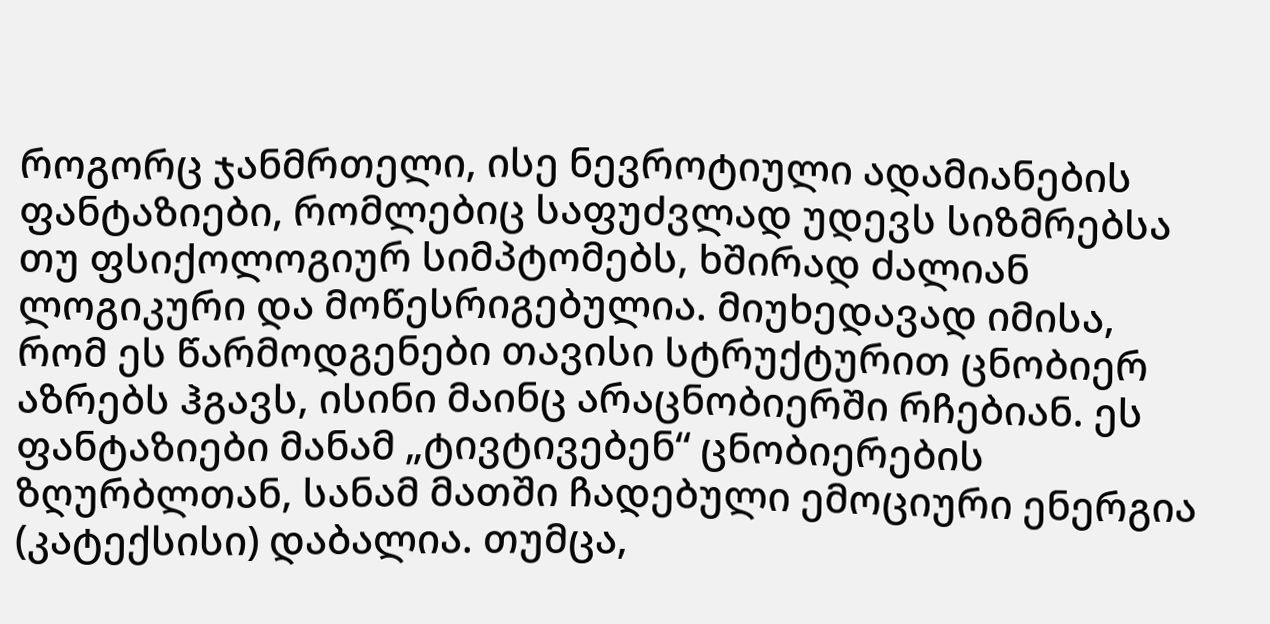როგორც ჯანმრთელი, ისე ნევროტიული ადამიანების ფანტაზიები, რომლებიც საფუძვლად უდევს სიზმრებსა თუ ფსიქოლოგიურ სიმპტომებს, ხშირად ძალიან ლოგიკური და მოწესრიგებულია. მიუხედავად იმისა, რომ ეს წარმოდგენები თავისი სტრუქტურით ცნობიერ აზრებს ჰგავს, ისინი მაინც არაცნობიერში რჩებიან. ეს ფანტაზიები მანამ „ტივტივებენ“ ცნობიერების ზღურბლთან, სანამ მათში ჩადებული ემოციური ენერგია (კატექსისი) დაბალია. თუმცა,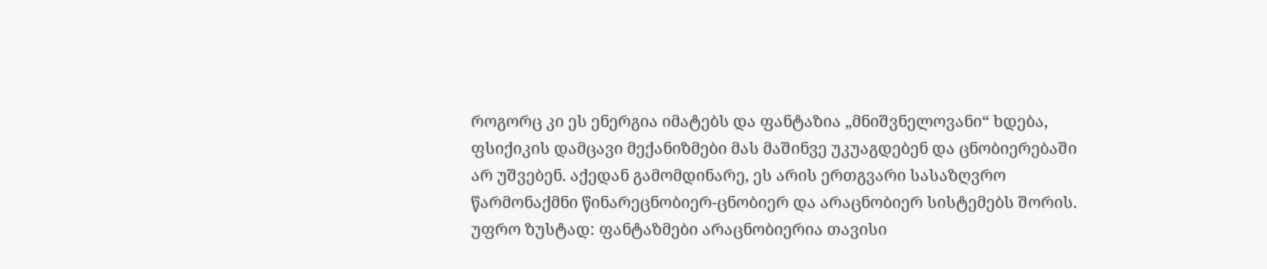როგორც კი ეს ენერგია იმატებს და ფანტაზია „მნიშვნელოვანი“ ხდება, ფსიქიკის დამცავი მექანიზმები მას მაშინვე უკუაგდებენ და ცნობიერებაში არ უშვებენ. აქედან გამომდინარე, ეს არის ერთგვარი სასაზღვრო წარმონაქმნი წინარეცნობიერ-ცნობიერ და არაცნობიერ სისტემებს შორის.
უფრო ზუსტად: ფანტაზმები არაცნობიერია თავისი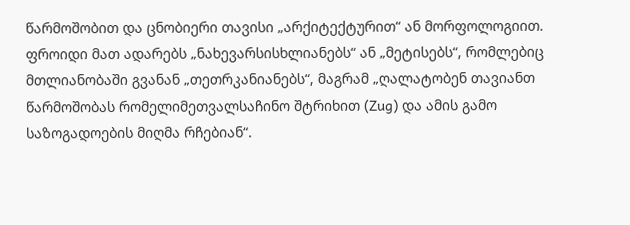წარმოშობით და ცნობიერი თავისი „არქიტექტურით“ ან მორფოლოგიით. ფროიდი მათ ადარებს „ნახევარსისხლიანებს“ ან „მეტისებს“, რომლებიც მთლიანობაში გვანან „თეთრკანიანებს“, მაგრამ „ღალატობენ თავიანთ წარმოშობას რომელიმეთვალსაჩინო შტრიხით (Zug) და ამის გამო საზოგადოების მიღმა რჩებიან“.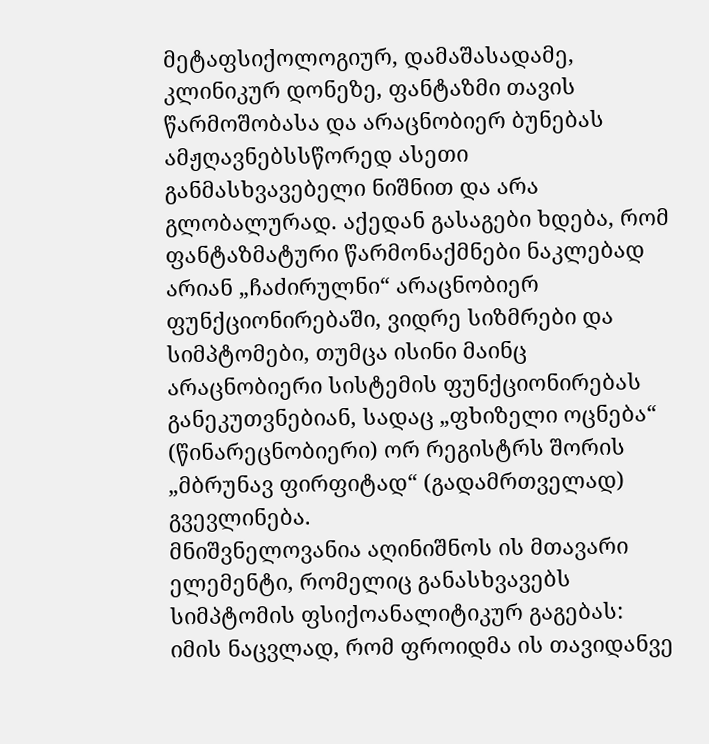მეტაფსიქოლოგიურ, დამაშასადამე, კლინიკურ დონეზე, ფანტაზმი თავის წარმოშობასა და არაცნობიერ ბუნებას ამჟღავნებსსწორედ ასეთი განმასხვავებელი ნიშნით და არა გლობალურად. აქედან გასაგები ხდება, რომ ფანტაზმატური წარმონაქმნები ნაკლებად არიან „ჩაძირულნი“ არაცნობიერ ფუნქციონირებაში, ვიდრე სიზმრები და სიმპტომები, თუმცა ისინი მაინც არაცნობიერი სისტემის ფუნქციონირებას განეკუთვნებიან, სადაც „ფხიზელი ოცნება“ (წინარეცნობიერი) ორ რეგისტრს შორის „მბრუნავ ფირფიტად“ (გადამრთველად) გვევლინება.
მნიშვნელოვანია აღინიშნოს ის მთავარი ელემენტი, რომელიც განასხვავებს სიმპტომის ფსიქოანალიტიკურ გაგებას: იმის ნაცვლად, რომ ფროიდმა ის თავიდანვე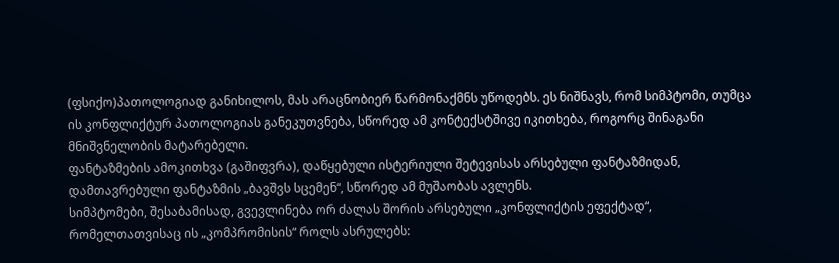(ფსიქო)პათოლოგიად განიხილოს, მას არაცნობიერ წარმონაქმნს უწოდებს. ეს ნიშნავს, რომ სიმპტომი, თუმცა ის კონფლიქტურ პათოლოგიას განეკუთვნება, სწორედ ამ კონტექსტშივე იკითხება, როგორც შინაგანი მნიშვნელობის მატარებელი.
ფანტაზმების ამოკითხვა (გაშიფვრა), დაწყებული ისტერიული შეტევისას არსებული ფანტაზმიდან, დამთავრებული ფანტაზმის „ბავშვს სცემენ“, სწორედ ამ მუშაობას ავლენს.
სიმპტომები, შესაბამისად, გვევლინება ორ ძალას შორის არსებული „კონფლიქტის ეფექტად“, რომელთათვისაც ის „კომპრომისის“ როლს ასრულებს: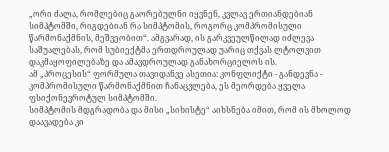„ორი ძალა, რომლებიც გაორებულნი იყვნენ, კვლავ ერთიანდებიან სიმპტომში, რიგდებიან რა სიმპტომის, როგორც კომპრომისული წარმონაქმნის, მეშვეობით“. ამგვარად, ის გარკვეულწილად იძლევა საშუალებას, რომ სუბიექტმა ერთდროულად უარიც თქვას ლტოლვით დაკმაყოფილებაზე და ამავდროულად განახორციელოს ის.
ამ „პროცესის“ ფორმულა თავიდანვე ასეთია: კონფლიქტი - განდევნა - კომპრომისული წარმონაქმნით ჩანაცვლება, ეს მეორდება ყველა ფსიქონევროტულ სიმპტომში.
სიმპტომის მდგრადობა და მისი „სიხისტე“ აიხსნება იმით, რომ ის მხოლოდ დაავადება კი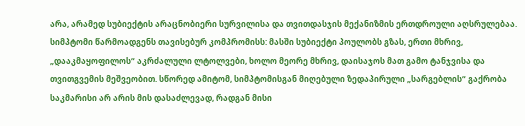არა, არამედ სუბიექტის არაცნობიერი სურვილისა და თვითდასჯის მექანიზმის ერთდროული აღსრულებაა. სიმპტომი წარმოადგენს თავისებურ კომპრომისს: მასში სუბიექტი პოულობს გზას, ერთი მხრივ, „დააკმაყოფილოს“ აკრძალული ლტოლვები, ხოლო მეორე მხრივ, დაისაჯოს მათ გამო ტანჯვისა და თვითგვემის მეშვეობით. სწორედ ამიტომ, სიმპტომისგან მიღებული ზედაპირული „სარგებლის“ გაქრობა საკმარისი არ არის მის დასაძლევად, რადგან მისი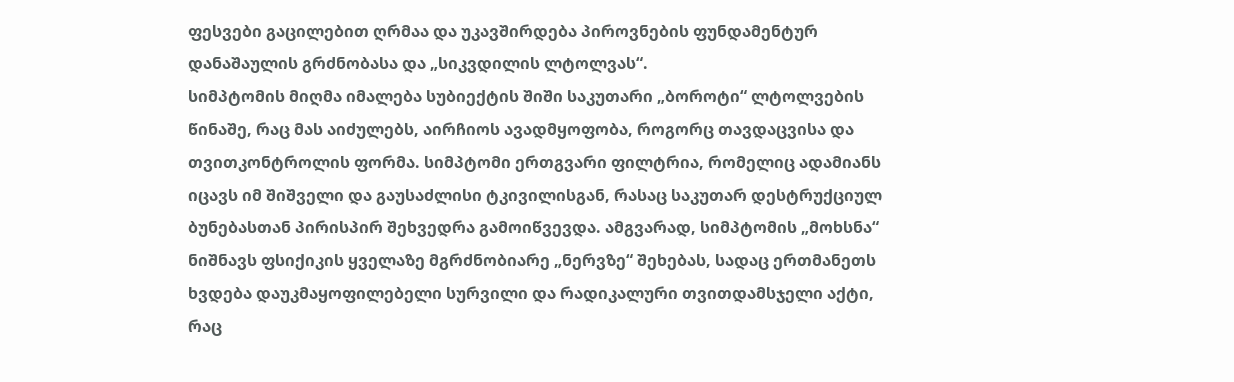ფესვები გაცილებით ღრმაა და უკავშირდება პიროვნების ფუნდამენტურ დანაშაულის გრძნობასა და „სიკვდილის ლტოლვას“.
სიმპტომის მიღმა იმალება სუბიექტის შიში საკუთარი „ბოროტი“ ლტოლვების წინაშე, რაც მას აიძულებს, აირჩიოს ავადმყოფობა, როგორც თავდაცვისა და თვითკონტროლის ფორმა. სიმპტომი ერთგვარი ფილტრია, რომელიც ადამიანს იცავს იმ შიშველი და გაუსაძლისი ტკივილისგან, რასაც საკუთარ დესტრუქციულ ბუნებასთან პირისპირ შეხვედრა გამოიწვევდა. ამგვარად, სიმპტომის „მოხსნა“ ნიშნავს ფსიქიკის ყველაზე მგრძნობიარე „ნერვზე“ შეხებას, სადაც ერთმანეთს ხვდება დაუკმაყოფილებელი სურვილი და რადიკალური თვითდამსჯელი აქტი, რაც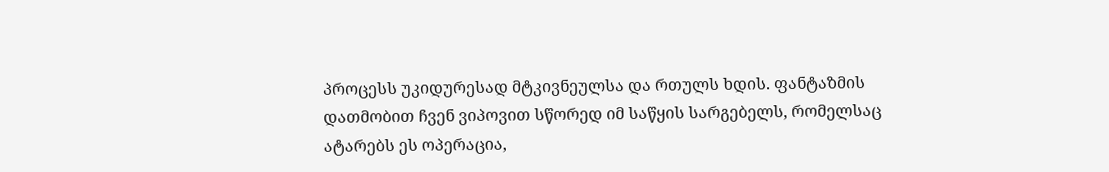პროცესს უკიდურესად მტკივნეულსა და რთულს ხდის. ფანტაზმის დათმობით ჩვენ ვიპოვით სწორედ იმ საწყის სარგებელს, რომელსაც ატარებს ეს ოპერაცია,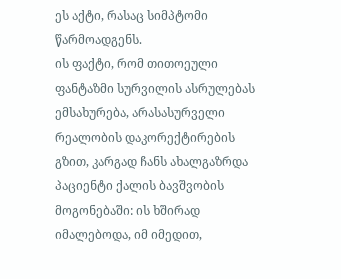ეს აქტი, რასაც სიმპტომი წარმოადგენს.
ის ფაქტი, რომ თითოეული ფანტაზმი სურვილის ასრულებას ემსახურება, არასასურველი რეალობის დაკორექტირების გზით, კარგად ჩანს ახალგაზრდა პაციენტი ქალის ბავშვობის მოგონებაში: ის ხშირად იმალებოდა, იმ იმედით,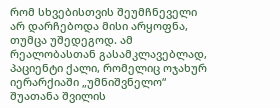რომ სხვებისთვის შეუმჩნეველი არ დარჩებოდა მისი არყოფნა, თუმცა უშედეგოდ. ამ რეალობასთან გასამკლავებლად, პაციენტი ქალი, რომელიც ოჯახურ იერარქიაში „უმნიშვნელო“ შუათანა შვილის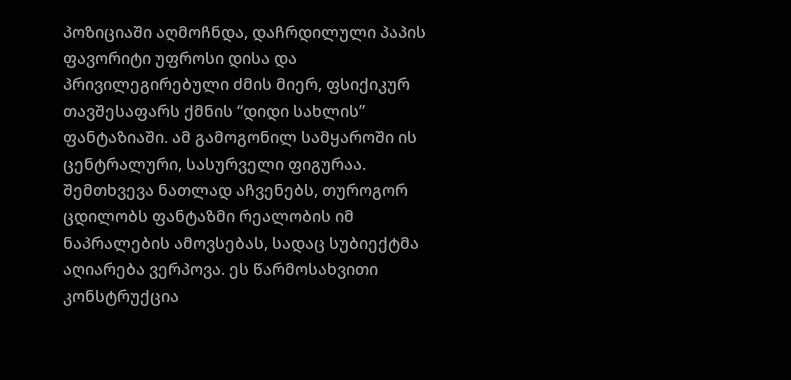პოზიციაში აღმოჩნდა, დაჩრდილული პაპის ფავორიტი უფროსი დისა და პრივილეგირებული ძმის მიერ, ფსიქიკურ თავშესაფარს ქმნის “დიდი სახლის” ფანტაზიაში. ამ გამოგონილ სამყაროში ის ცენტრალური, სასურველი ფიგურაა. შემთხვევა ნათლად აჩვენებს, თუროგორ ცდილობს ფანტაზმი რეალობის იმ ნაპრალების ამოვსებას, სადაც სუბიექტმა აღიარება ვერპოვა. ეს წარმოსახვითი კონსტრუქცია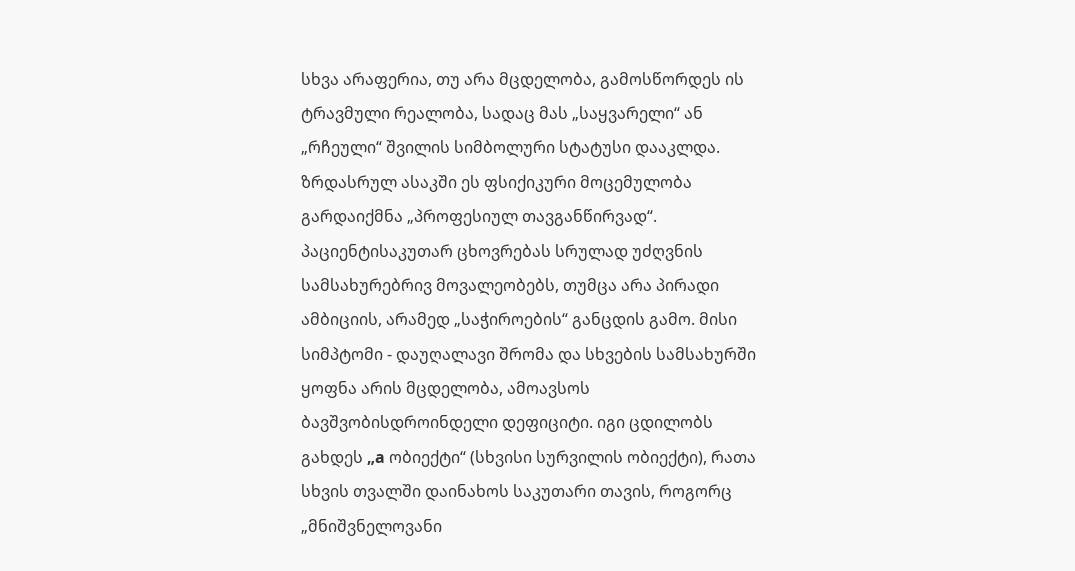სხვა არაფერია, თუ არა მცდელობა, გამოსწორდეს ის ტრავმული რეალობა, სადაც მას „საყვარელი“ ან „რჩეული“ შვილის სიმბოლური სტატუსი დააკლდა.
ზრდასრულ ასაკში ეს ფსიქიკური მოცემულობა გარდაიქმნა „პროფესიულ თავგანწირვად“. პაციენტისაკუთარ ცხოვრებას სრულად უძღვნის სამსახურებრივ მოვალეობებს, თუმცა არა პირადი ამბიციის, არამედ „საჭიროების“ განცდის გამო. მისი სიმპტომი - დაუღალავი შრომა და სხვების სამსახურში ყოფნა არის მცდელობა, ამოავსოს ბავშვობისდროინდელი დეფიციტი. იგი ცდილობს გახდეს „a ობიექტი“ (სხვისი სურვილის ობიექტი), რათა სხვის თვალში დაინახოს საკუთარი თავის, როგორც „მნიშვნელოვანი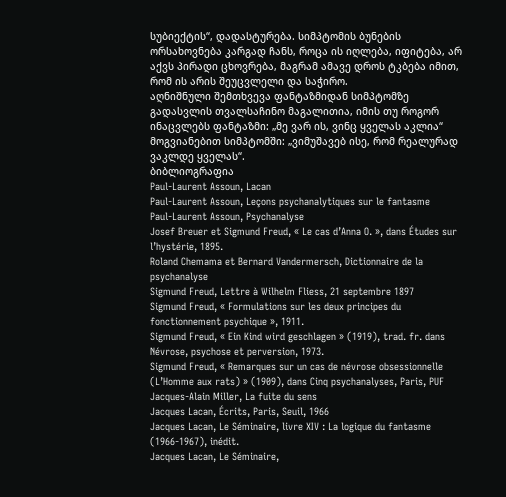სუბიექტის“, დადასტურება. სიმპტომის ბუნების ორსახოვნება კარგად ჩანს, როცა ის იღლება, იფიტება, არ აქვს პირადი ცხოვრება, მაგრამ ამავე დროს ტკბება იმით, რომ ის არის შეუცვლელი და საჭირო.
აღნიშნული შემთხვევა ფანტაზმიდან სიმპტომზე გადასვლის თვალსაჩინო მაგალითია, იმის თუ როგორ ინაცვლებს ფანტაზმი: „მე ვარ ის, ვინც ყველას აკლია“ მოგვიანებით სიმპტომში: „ვიმუშავებ ისე, რომ რეალურად ვაკლდე ყველას“.
ბიბლიოგრაფია
Paul-Laurent Assoun, Lacan
Paul-Laurent Assoun, Leçons psychanalytiques sur le fantasme
Paul-Laurent Assoun, Psychanalyse
Josef Breuer et Sigmund Freud, « Le cas d’Anna O. », dans Études sur l’hystérie, 1895.
Roland Chemama et Bernard Vandermersch, Dictionnaire de la psychanalyse
Sigmund Freud, Lettre à Wilhelm Fliess, 21 septembre 1897
Sigmund Freud, « Formulations sur les deux principes du fonctionnement psychique », 1911.
Sigmund Freud, « Ein Kind wird geschlagen » (1919), trad. fr. dans Névrose, psychose et perversion, 1973.
Sigmund Freud, « Remarques sur un cas de névrose obsessionnelle (L’Homme aux rats) » (1909), dans Cinq psychanalyses, Paris, PUF
Jacques-Alain Miller, La fuite du sens
Jacques Lacan, Écrits, Paris, Seuil, 1966
Jacques Lacan, Le Séminaire, livre XIV : La logique du fantasme (1966-1967), inédit.
Jacques Lacan, Le Séminaire,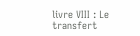livre VIII : Le transfert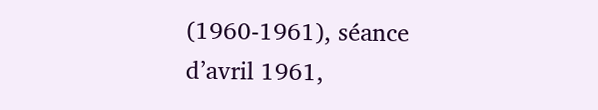(1960-1961), séance d’avril 1961,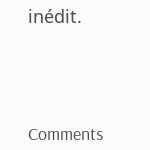inédit.




Comments